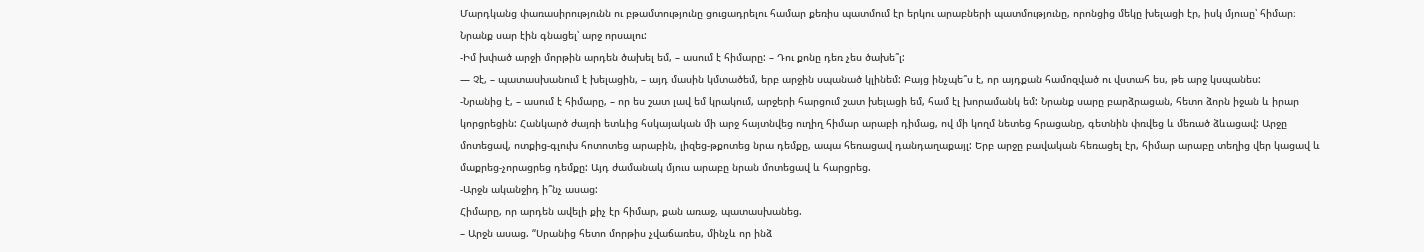Մարդկանց փառասիրությունն ու բթամտությունը ցուցադրելու համար քեռիս պատմում էր երկու արաբների պատմությունը, որոնցից մեկը խելացի էր, իսկ մյուսը՝ հիմար։ Նրանք սար էին գնացել՝ արջ որսալու:
-Իմ խփած արջի մորթին արդեն ծախել եմ, – ասում է հիմարը: – Դու քոնը դեռ չես ծախե՞լ:
— Չէ, – պատասխանում է խելացին, – այդ մասին կմտածեմ, երբ արջին սպանած կլինեմ: Բայց ինչպե՞ս է, որ այդքան համոզված ու վստահ ես, թե արջ կսպանես:
-Նրանից է, – ասում է հիմարը, – որ ես շատ լավ եմ կրակում, արջերի հարցում շատ խելացի եմ, համ էլ խորամանկ եմ: Նրանք սարը բարձրացան, հետո ձորն իջան և իրար կորցրեցին: Հանկարծ ժայռի ետևից հսկայական մի արջ հայտնվեց ուղիղ հիմար արաբի դիմաց, ով մի կողմ նետեց հրացանը, գետնին փռվեց և մեռած ձևացավ: Արջը մոտեցավ, ոտքից-գլուխ հոտոտեց արաբին, լիզեց-թքոտեց նրա դեմքը, ապա հեռացավ դանդաղաքայլ: Երբ արջը բավական հեռացել էր, հիմար արաբը տեղից վեր կացավ և մաքրեց-չորացրեց դեմքը: Այդ ժամանակ մյուս արաբը նրան մոտեցավ և հարցրեց.
-Արջն ականջիդ ի՞նչ ասաց:
Հիմարը, որ արդեն ավելի քիչ էր հիմար, քան առաջ, պատասխանեց.
– Արջն ասաց. “Սրանից հետո մորթիս չվաճառես, մինչև որ ինձ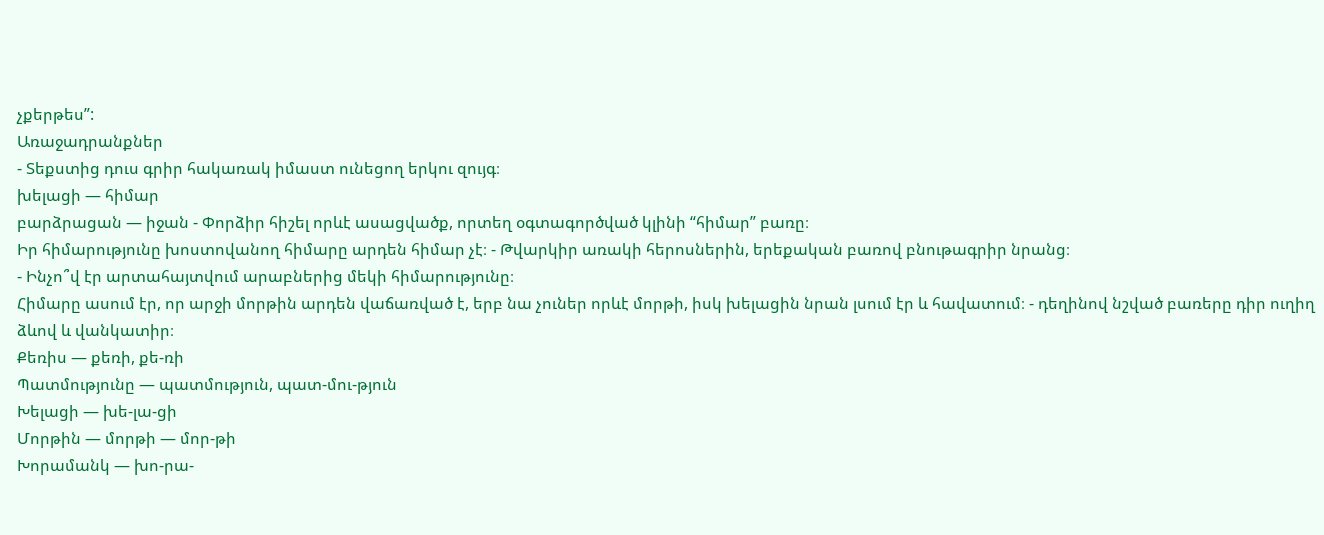չքերթես”:
Առաջադրանքներ
- Տեքստից դուս գրիր հակառակ իմաստ ունեցող երկու զույգ։
խելացի — հիմար
բարձրացան — իջան - Փորձիր հիշել որևէ ասացվածք, որտեղ օգտագործված կլինի “հիմար” բառը։
Իր հիմարությունը խոստովանող հիմարը արդեն հիմար չէ։ - Թվարկիր առակի հերոսներին, երեքական բառով բնութագրիր նրանց։
- Ինչո՞վ էր արտահայտվում արաբներից մեկի հիմարությունը։
Հիմարը ասում էր, որ արջի մորթին արդեն վաճառված է, երբ նա չուներ որևէ մորթի, իսկ խելացին նրան լսում էր և հավատում։ - դեղինով նշված բառերը դիր ուղիղ ձևով և վանկատիր։
Քեռիս — քեռի, քե-ռի
Պատմությունը — պատմություն, պատ-մու-թյուն
Խելացի — խե-լա-ցի
Մորթին — մորթի — մոր-թի
Խորամանկ — խո-րա-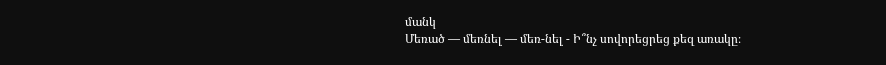մանկ
Մեռած — մեռնել — մեռ-նել - Ի՞նչ սովորեցրեց քեզ առակը։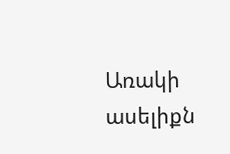Առակի ասելիքն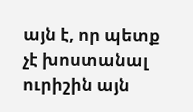այն է, որ պետք չէ խոստանալ ուրիշին այն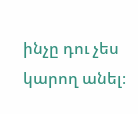ինչը դու չես կարող անել։